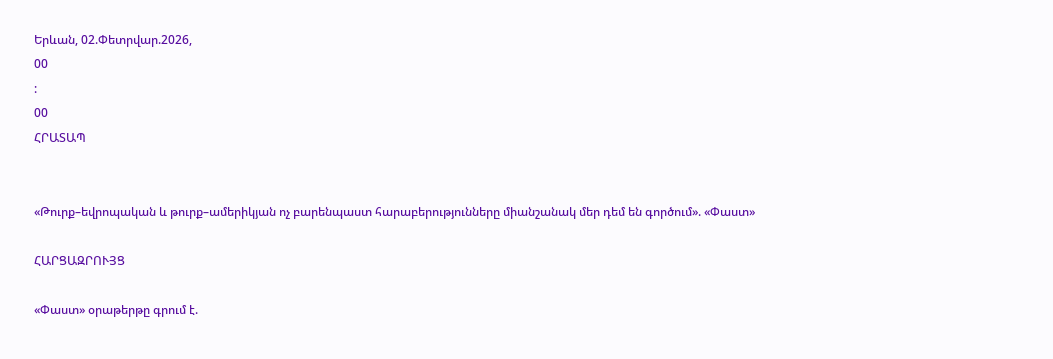Երևան, 02.Փետրվար.2026,
00
:
00
ՀՐԱՏԱՊ


«Թուրք–եվրոպական և թուրք–ամերիկյան ոչ բարենպաստ հարաբերությունները միանշանակ մեր դեմ են գործում». «Փաստ»

ՀԱՐՑԱԶՐՈՒՅՑ

«Փաստ» օրաթերթը գրում է.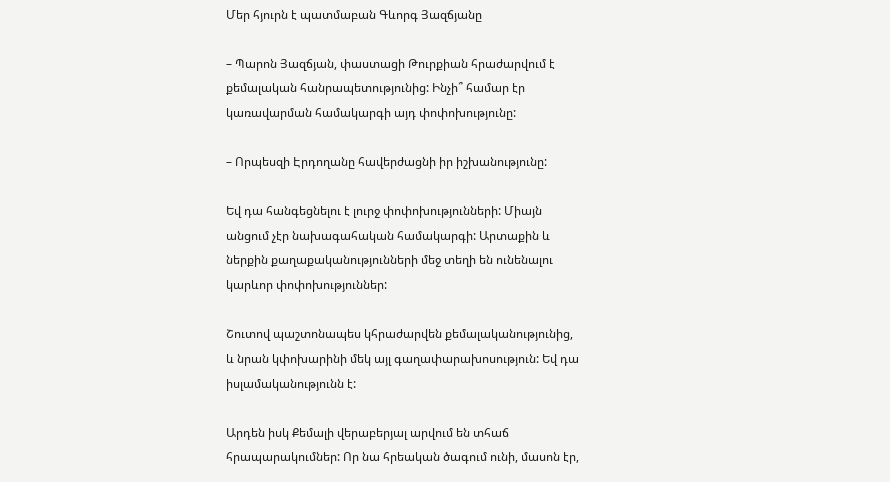Մեր հյուրն է պատմաբան Գևորգ Յազճյանը

– Պարոն Յազճյան, փաստացի Թուրքիան հրաժարվում է քեմալական հանրապետությունից: Ինչի՞ համար էր կառավարման համակարգի այդ փոփոխությունը:

– Որպեսզի Էրդողանը հավերժացնի իր իշխանությունը:

Եվ դա հանգեցնելու է լուրջ փոփոխությունների: Միայն անցում չէր նախագահական համակարգի: Արտաքին և ներքին քաղաքականությունների մեջ տեղի են ունենալու կարևոր փոփոխություններ:

Շուտով պաշտոնապես կհրաժարվեն քեմալականությունից, և նրան կփոխարինի մեկ այլ գաղափարախոսություն: Եվ դա իսլամականությունն է:

Արդեն իսկ Քեմալի վերաբերյալ արվում են տհաճ հրապարակումներ: Որ նա հրեական ծագում ունի, մասոն էր,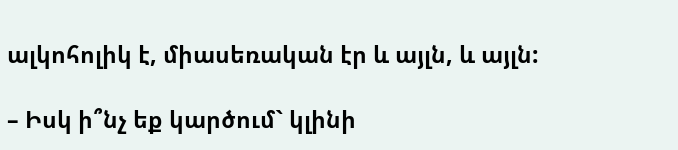ալկոհոլիկ է, միասեռական էր և այլն, և այլն:

– Իսկ ի՞նչ եք կարծում` կլինի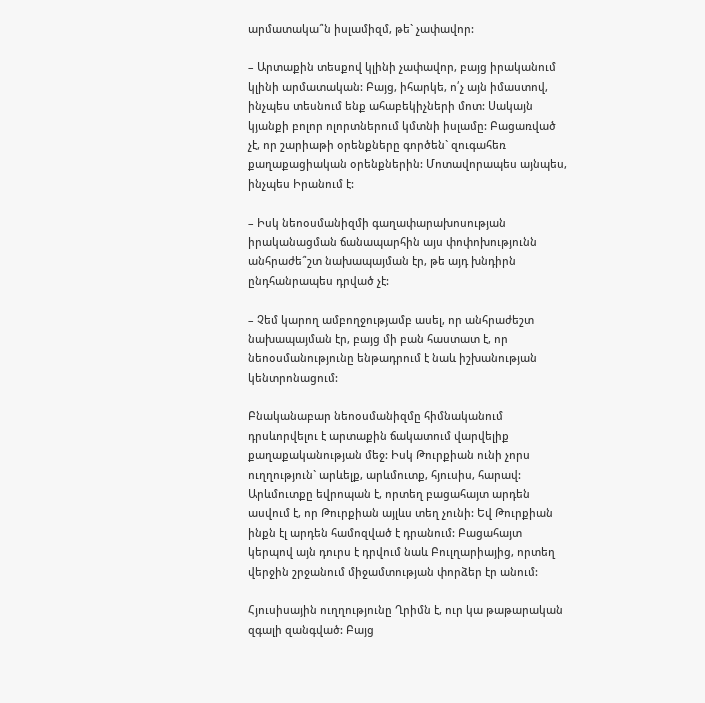արմատակա՞ն իսլամիզմ, թե` չափավոր:

– Արտաքին տեսքով կլինի չափավոր, բայց իրականում կլինի արմատական: Բայց, իհարկե, ո՛չ այն իմաստով, ինչպես տեսնում ենք ահաբեկիչների մոտ: Սակայն կյանքի բոլոր ոլորտներում կմտնի իսլամը: Բացառված չէ, որ շարիաթի օրենքները գործեն` զուգահեռ քաղաքացիական օրենքներին: Մոտավորապես այնպես, ինչպես Իրանում է:

– Իսկ նեոօսմանիզմի գաղափարախոսության իրականացման ճանապարհին այս փոփոխությունն անհրաժե՞շտ նախապայման էր, թե այդ խնդիրն ընդհանրապես դրված չէ:

– Չեմ կարող ամբողջությամբ ասել, որ անհրաժեշտ նախապայման էր, բայց մի բան հաստատ է, որ նեոօսմանությունը ենթադրում է նաև իշխանության կենտրոնացում:

Բնականաբար նեոօսմանիզմը հիմնականում դրսևորվելու է արտաքին ճակատում վարվելիք քաղաքականության մեջ: Իսկ Թուրքիան ունի չորս ուղղություն` արևելք, արևմուտք, հյուսիս, հարավ: Արևմուտքը եվրոպան է, որտեղ բացահայտ արդեն ասվում է, որ Թուրքիան այլևս տեղ չունի: Եվ Թուրքիան ինքն էլ արդեն համոզված է դրանում: Բացահայտ կերպով այն դուրս է դրվում նաև Բուլղարիայից, որտեղ վերջին շրջանում միջամտության փորձեր էր անում:

Հյուսիսային ուղղությունը Ղրիմն է, ուր կա թաթարական զգալի զանգված: Բայց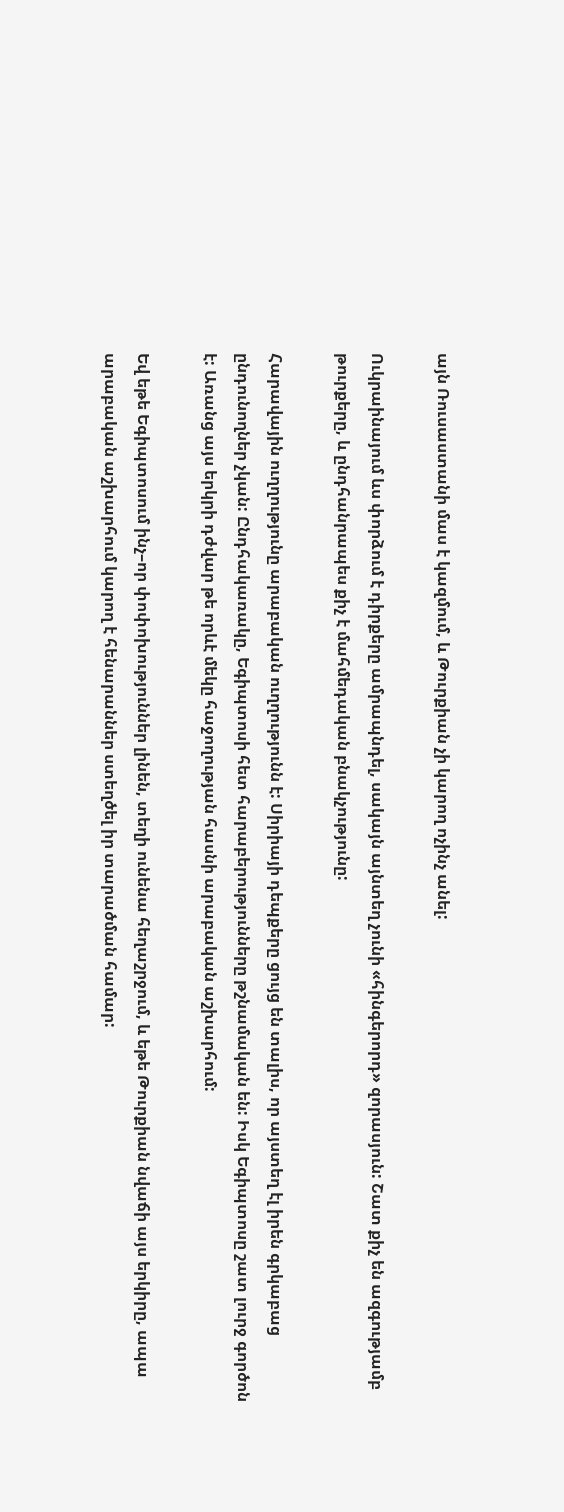այն Ռուսաստանի մաս է կազմում, և Թուրքիան չի կարող ոչինչ անել:

Ուկրաինայում ևս փորձում է դիրքերը ամրապնդել, սակայն այնտեղ չունի «հինգերորդ» զորասյուն: Շատ քիչ են ազգությամբ թուրքերը, և ընդհանրապես քիչ է մահմեդական բնակչությունը:

Հարավային ուղղությունը արաբական ուղղությունն է: Սիրիայի դեպքերը ցույց են տալիս, որ այստեղ էլ իրեն գրկաբաց ընդունողներ չկան: Ընդհակառակը, Եգիպտոսի հետ հարաբերությունները թշնամական են: Իսկ Եգիպտոսը շատ լուրջ գործոն է: Առանց այս երկրի դժվար թե որևէ մեկը հաջողության հասնի արաբական աշխարհում:

Եվ եթե Եգիպտոսում ինչ–որ փոփոխություններ լինեն, տեղի ունենա հեղաշրջում, և եթե Թուրքիան նվաճի այս երկիրը, ապա արաբական աշխարհում կարող է հենարաններ ստեղծել իր տարածման համար: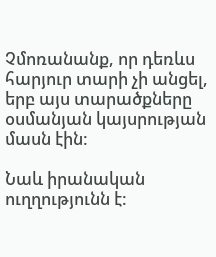Չմոռանանք, որ դեռևս հարյուր տարի չի անցել, երբ այս տարածքները օսմանյան կայսրության մասն էին:

Նաև իրանական ուղղությունն է: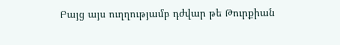Բայց այս ուղղությամբ դժվար թե Թուրքիան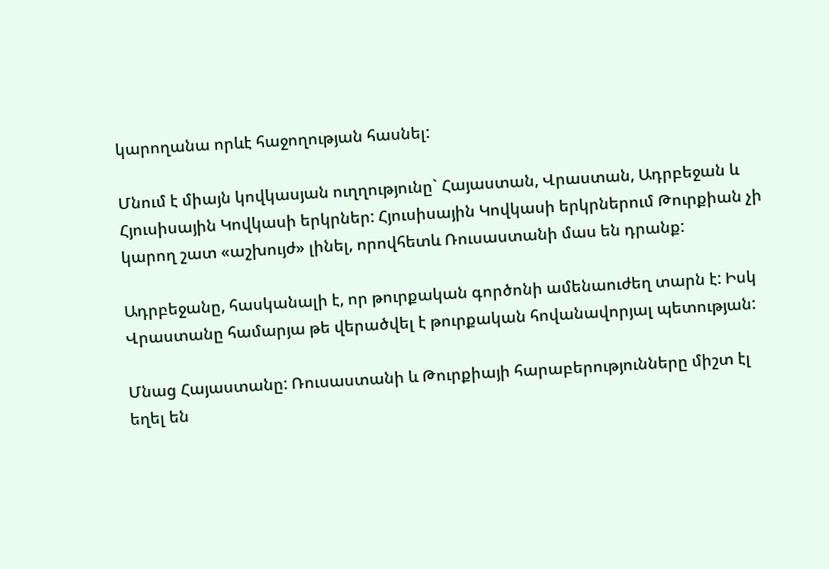կարողանա որևէ հաջողության հասնել:

Մնում է միայն կովկասյան ուղղությունը` Հայաստան, Վրաստան, Ադրբեջան և Հյուսիսային Կովկասի երկրներ: Հյուսիսային Կովկասի երկրներում Թուրքիան չի կարող շատ «աշխույժ» լինել, որովհետև Ռուսաստանի մաս են դրանք:

Ադրբեջանը, հասկանալի է, որ թուրքական գործոնի ամենաուժեղ տարն է: Իսկ Վրաստանը համարյա թե վերածվել է թուրքական հովանավորյալ պետության:

Մնաց Հայաստանը: Ռուսաստանի և Թուրքիայի հարաբերությունները միշտ էլ եղել են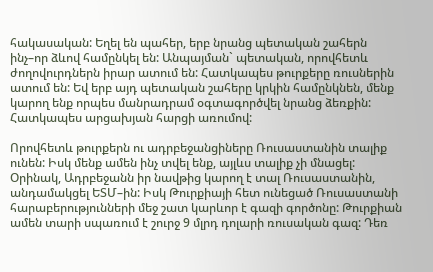հակասական: Եղել են պահեր, երբ նրանց պետական շահերն ինչ–որ ձևով համընկել են: Անպայման` պետական, որովհետև ժողովուրդներն իրար ատում են: Հատկապես թուրքերը ռուսներին ատում են: Եվ երբ այդ պետական շահերը կրկին համընկնեն, մենք կարող ենք որպես մանրադրամ օգտագործվել նրանց ձեռքին: Հատկապես արցախյան հարցի առումով:

Որովհետև թուրքերն ու ադրբեջանցիները Ռուսաստանին տալիք ունեն: Իսկ մենք ամեն ինչ տվել ենք, այլևս տալիք չի մնացել: Օրինակ, Ադրբեջանն իր նավթից կարող է տալ Ռուսաստանին, անդամակցել ԵՏՄ–ին: Իսկ Թուրքիայի հետ ունեցած Ռուսաստանի հարաբերությունների մեջ շատ կարևոր է գազի գործոնը: Թուրքիան ամեն տարի սպառում է շուրջ 9 մլրդ դոլարի ռուսական գազ: Դեռ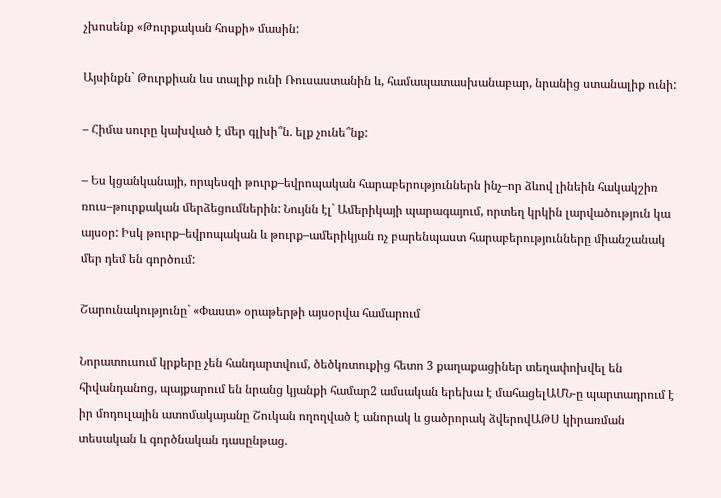չխոսենք «Թուրքական հոսքի» մասին:

Այսինքն` Թուրքիան ևս տալիք ունի Ռուսաստանին և, համապատասխանաբար, նրանից ստանալիք ունի:

– Հիմա սուրը կախված է մեր գլխի՞ն. ելք չունե՞նք:

– Ես կցանկանայի, որպեսզի թուրք–եվրոպական հարաբերություններն ինչ–որ ձևով լինեին հակակշիռ ռուս–թուրքական մերձեցումներին: Նույնն էլ` Ամերիկայի պարագայում, որտեղ կրկին լարվածություն կա այսօր: Իսկ թուրք–եվրոպական և թուրք–ամերիկյան ոչ բարենպաստ հարաբերությունները միանշանակ մեր դեմ են գործում:

Շարունակությունը` «Փաստ» օրաթերթի այսօրվա համարում

Նորատուսում կրքերը չեն հանդարտվում, ծեծկռտուքից հետո 3 քաղաքացիներ տեղափոխվել են հիվանդանոց, պայքարում են նրանց կյանքի համար2 ամսական երեխա է մահացելԱՄՆ-ը պարտադրում է իր մոդուլային ատոմակայանը Շուկան ողողված է անորակ և ցածրորակ ձվերովԱԹՍ կիրառման տեսական և գործնական դասընթաց.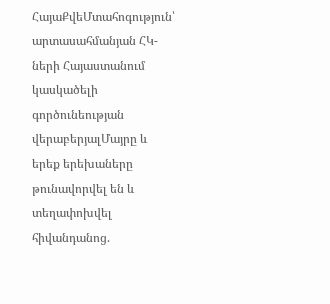ՀայաՔվեՄտահոգություն՝ արտասահմանյան ՀԿ-ների Հայաստանում կասկածելի գործունեության վերաբերյալՄայրը և երեք երեխաները թունավորվել են և տեղափոխվել հիվանդանոց.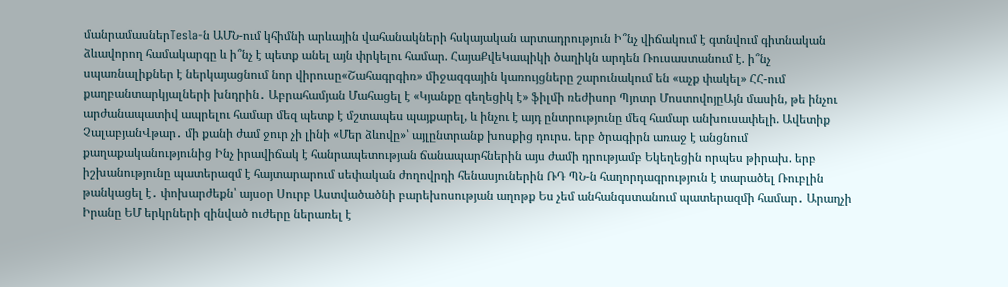մանրամասներTesla-ն ԱՄՆ-ում կհիմնի արևային վահանակների հսկայական արտադրություն Ի՞նչ վիճակում է գտնվում գիտնական ձևավորող համակարգը և ի՞նչ է պետք անել այն փրկելու համար. ՀայաՔվեԿապիկի ծաղիկն արդեն Ռուսաստանում է. ի՞նչ սպառնալիքներ է ներկայացնում նոր վիրուսը«Շահագրգիռ» միջազգային կառույցները շարունակում են «աչք փակել» ՀՀ-ում քաղբանտարկյալների խնդրին․ Աբրահամյան Մահացել է «Կյանքը գեղեցիկ է» ֆիլմի ռեժիսոր Պյոտր ՄոստովոյըԱյն մասին, թե ինչու արժանապատիվ ապրելու համար մեզ պետք է մշտապես պայքարել, և ինչու է այդ ընտրությունը մեզ համար անխուսափելի. Ավետիք ՉալաբյանՎթար․ մի քանի ժամ ջուր չի լինի «Մեր ձևովը»՝ այլընտրանք խոսքից դուրս. երբ ծրագիրն առաջ է անցնում քաղաքականությունից Ինչ իրավիճակ է հանրապետության ճանապարհներին այս ժամի դրությամբ Եկեղեցին որպես թիրախ. երբ իշխանությունը պատերազմ է հայտարարում սեփական ժողովրդի հենասյուներին ՌԴ ՊՆ-ն հաղորդագրություն է տարածել Ռուբլին թանկացել է․ փոխարժեքն՝ այսօր Սուրբ Աստվածածնի բարեխոսության աղոթք Ես չեմ անհանգստանում պատերազմի համար․ Արաղչի Իրանը ԵՄ երկրների զինված ուժերը ներառել է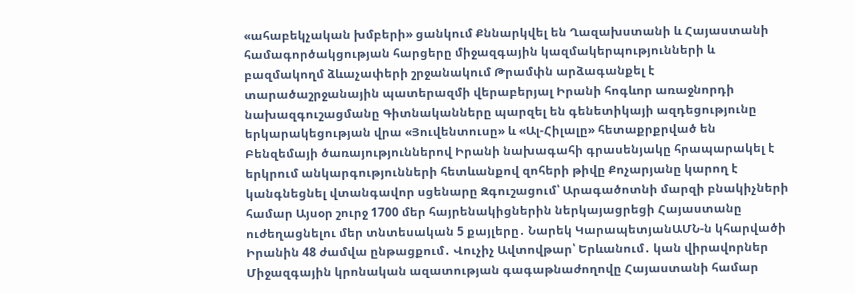«ահաբեկչական խմբերի» ցանկում Քննարկվել են Ղազախստանի և Հայաստանի համագործակցության հարցերը միջազգային կազմակերպությունների և բազմակողմ ձևաչափերի շրջանակում Թրամփն արձագանքել է տարածաշրջանային պատերազմի վերաբերյալ Իրանի հոգևոր առաջնորդի նախազգուշացմանը Գիտնականները պարզել են գենետիկայի ազդեցությունը երկարակեցության վրա «Յուվենտուսը» և «Ալ-Հիլալը» հետաքրքրված են Բենզեմայի ծառայություններով Իրանի նախագահի գրասենյակը հրապարակել է երկրում անկարգությունների հետևանքով զոհերի թիվը Քոչարյանը կարող է կանգնեցնել վտանգավոր սցենարը Զգուշացում՝ Արագածոտնի մարզի բնակիչների համար Այսօր շուրջ 1700 մեր հայրենակիցներին ներկայացրեցի Հայաստանը ուժեղացնելու մեր տնտեսական 5 քայլերը․ Նարեկ ԿարապետյանԱՄՆ-ն կհարվածի Իրանին 48 ժամվա ընթացքում․ Վուչիչ Ավտովթար՝ Երևանում․ կան վիրավորներ Միջազգային կրոնական ազատության գագաթնաժողովը Հայաստանի համար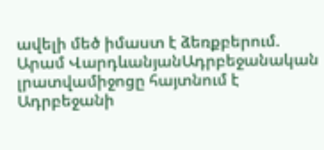ավելի մեծ իմաստ է ձեռքբերում. Արամ ՎարդևանյանԱդրբեջանական լրատվամիջոցը հայտնում է Ադրբեջանի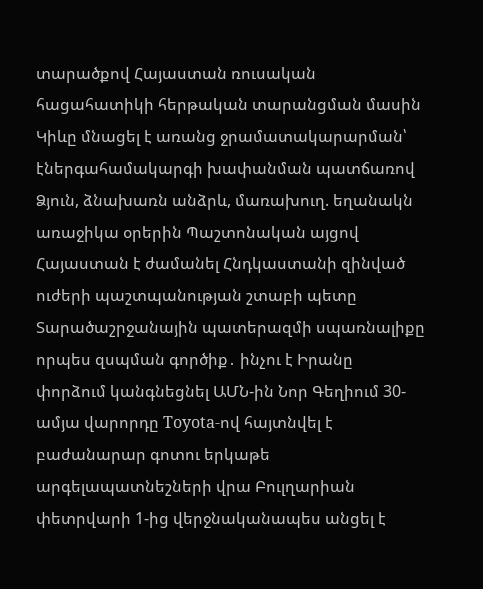տարածքով Հայաստան ռուսական հացահատիկի հերթական տարանցման մասին Կիևը մնացել է առանց ջրամատակարարման՝ էներգահամակարգի խափանման պատճառով Ձյուն, ձնախառն անձրև, մառախուղ. եղանակն առաջիկա օրերին Պաշտոնական այցով Հայաստան է ժամանել Հնդկաստանի զինված ուժերի պաշտպանության շտաբի պետը Տարածաշրջանային պատերազմի սպառնալիքը որպես զսպման գործիք․ ինչու է Իրանը փորձում կանգնեցնել ԱՄՆ-ին Նոր Գեղիում 30-ամյա վարորդը Toyota-ով հայտնվել է բաժանարար գոտու երկաթե արգելապատնեշների վրա Բուլղարիան փետրվարի 1-ից վերջնականապես անցել է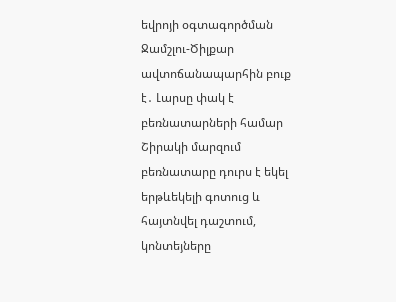եվրոյի օգտագործման Ջամշլու-Ծիլքար ավտոճանապարհին բուք է․ Լարսը փակ է բեռնատարների համար Շիրակի մարզում բեռնատարը դուրս է եկել երթևեկելի գոտուց և հայտնվել դաշտում, կոնտեյները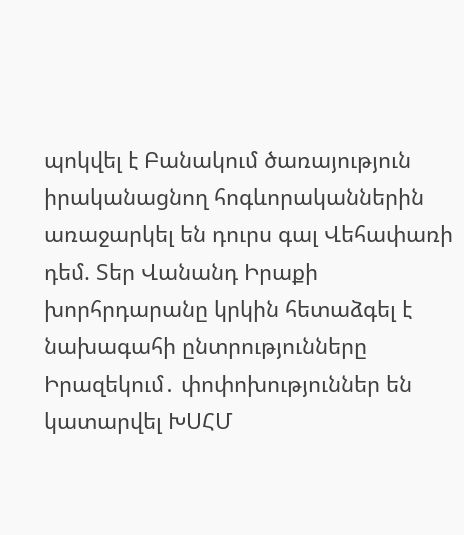պոկվել է Բանակում ծառայություն իրականացնող հոգևորականներին առաջարկել են դուրս գալ Վեհափառի դեմ. Տեր Վանանդ Իրաքի խորհրդարանը կրկին հետաձգել է նախագահի ընտրությունները Իրազեկում․ փոփոխություններ են կատարվել ԽՍՀՄ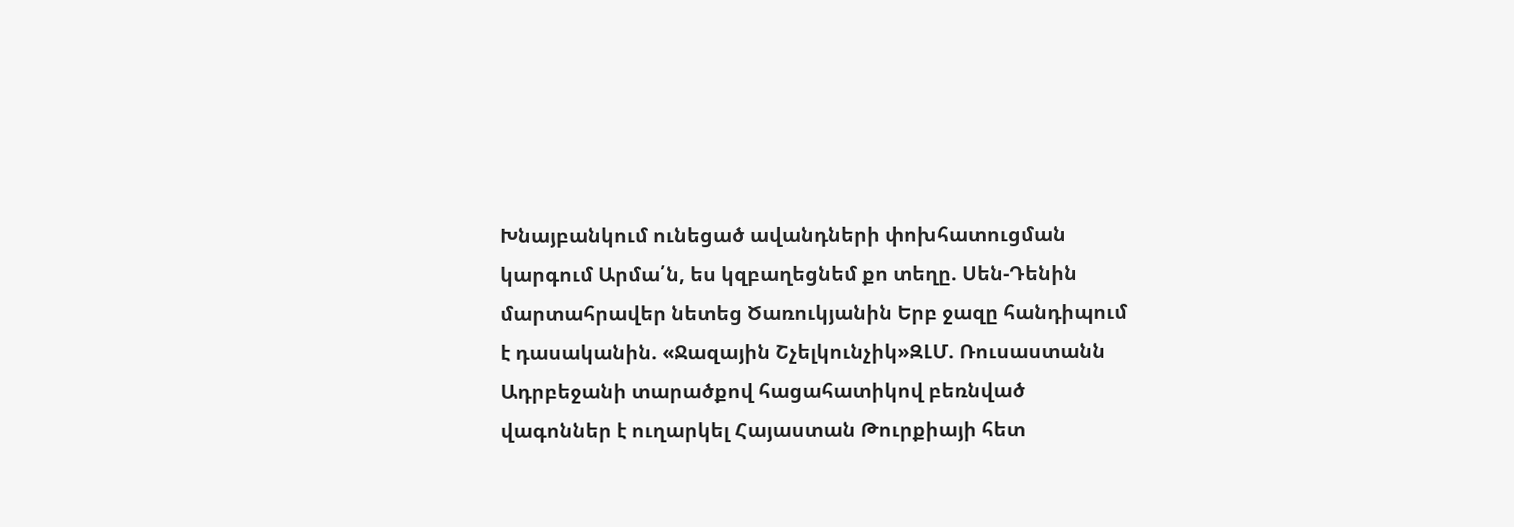Խնայբանկում ունեցած ավանդների փոխհատուցման կարգում Արմա՛ն, ես կզբաղեցնեմ քո տեղը. Սեն-Դենին մարտահրավեր նետեց Ծառուկյանին Երբ ջազը հանդիպում է դասականին. «Ջազային Շչելկունչիկ»ԶԼՄ. Ռուսաստանն Ադրբեջանի տարածքով հացահատիկով բեռնված վագոններ է ուղարկել Հայաստան Թուրքիայի հետ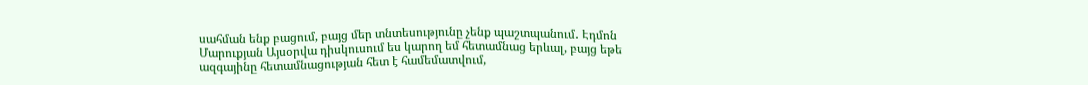սահման ենք բացում, բայց մեր տնտեսությունը չենք պաշտպանում․ Էդմոն Մարուքյան Այսօրվա դիսկուսում ես կարող եմ հետամնաց երևալ, բայց եթե ազգայինը հետամնացության հետ է համեմատվում,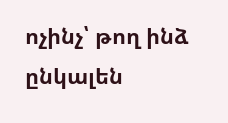ոչինչ՝ թող ինձ ընկալեն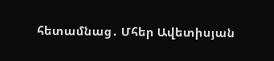հետամնաց․ Մհեր Ավետիսյան